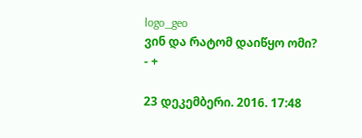logo_geo
ვინ და რატომ დაიწყო ომი?
- +

23 დეკემბერი. 2016. 17:48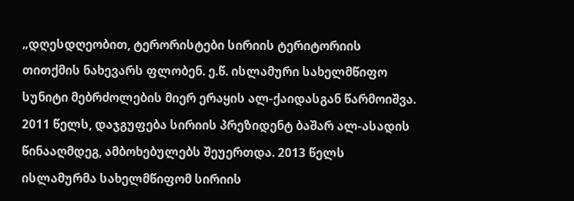„დღესდღეობით, ტერორისტები სირიის ტერიტორიის თითქმის ნახევარს ფლობენ. ე.წ. ისლამური სახელმწიფო სუნიტი მებრძოლების მიერ ერაყის ალ-ქაიდასგან წარმოიშვა. 2011 წელს, დაჯგუფება სირიის პრეზიდენტ ბაშარ ალ-ასადის წინააღმდეგ, ამბოხებულებს შეუერთდა. 2013 წელს ისლამურმა სახელმწიფომ სირიის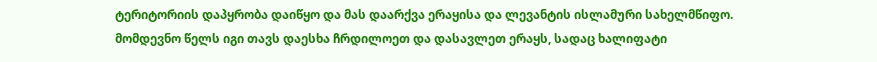ტერიტორიის დაპყრობა დაიწყო და მას დაარქვა ერაყისა და ლევანტის ისლამური სახელმწიფო. მომდევნო წელს იგი თავს დაესხა ჩრდილოეთ და დასავლეთ ერაყს, სადაც ხალიფატი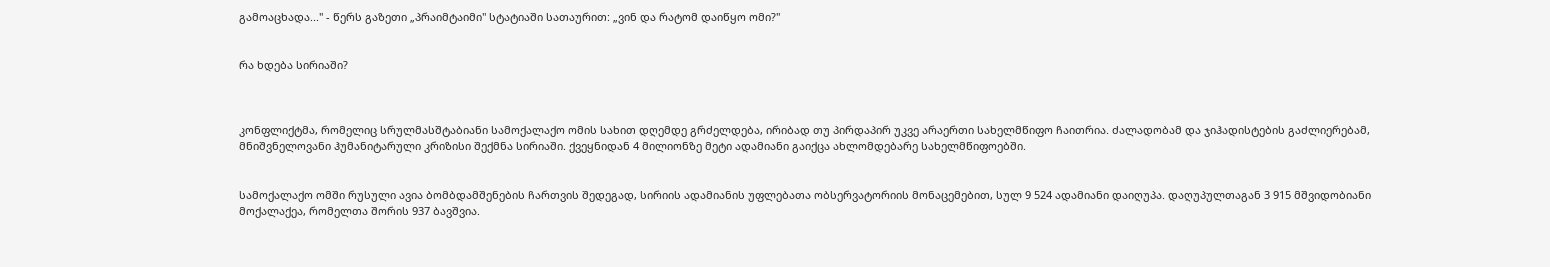გამოაცხადა..." - წერს გაზეთი „პრაიმტაიმი" სტატიაში სათაურით: „ვინ და რატომ დაიწყო ომი?"


რა ხდება სირიაში?



კონფლიქტმა, რომელიც სრულმასშტაბიანი სამოქალაქო ომის სახით დღემდე გრძელდება, ირიბად თუ პირდაპირ უკვე არაერთი სახელმწიფო ჩაითრია. ძალადობამ და ჯიჰადისტების გაძლიერებამ, მნიშვნელოვანი ჰუმანიტარული კრიზისი შექმნა სირიაში. ქვეყნიდან 4 მილიონზე მეტი ადამიანი გაიქცა ახლომდებარე სახელმწიფოებში.


სამოქალაქო ომში რუსული ავია ბომბდამშენების ჩართვის შედეგად, სირიის ადამიანის უფლებათა ობსერვატორიის მონაცემებით, სულ 9 524 ადამიანი დაიღუპა. დაღუპულთაგან 3 915 მშვიდობიანი მოქალაქეა, რომელთა შორის 937 ბავშვია.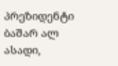პრეზიდენტი ბაშარ ალ ასადი,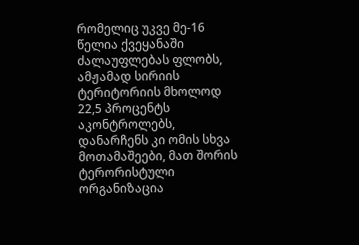რომელიც უკვე მე-16 წელია ქვეყანაში ძალაუფლებას ფლობს, ამჟამად სირიის ტერიტორიის მხოლოდ 22,5 პროცენტს აკონტროლებს, დანარჩენს კი ომის სხვა მოთამაშეები, მათ შორის ტერორისტული ორგანიზაცია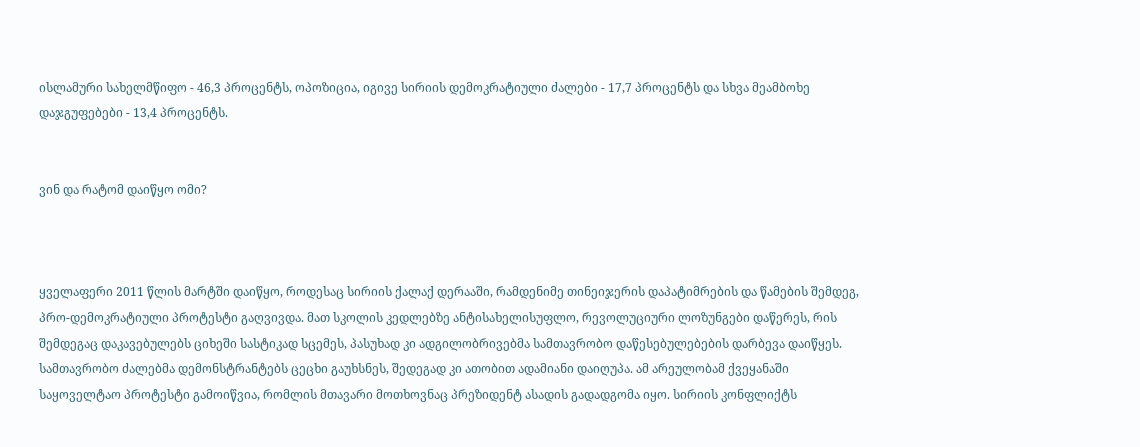ისლამური სახელმწიფო - 46,3 პროცენტს, ოპოზიცია, იგივე სირიის დემოკრატიული ძალები - 17,7 პროცენტს და სხვა მეამბოხე დაჯგუფებები - 13,4 პროცენტს.


ვინ და რატომ დაიწყო ომი?



ყველაფერი 2011 წლის მარტში დაიწყო, როდესაც სირიის ქალაქ დერააში, რამდენიმე თინეიჯერის დაპატიმრების და წამების შემდეგ, პრო-დემოკრატიული პროტესტი გაღვივდა. მათ სკოლის კედლებზე ანტისახელისუფლო, რევოლუციური ლოზუნგები დაწერეს, რის შემდეგაც დაკავებულებს ციხეში სასტიკად სცემეს, პასუხად კი ადგილობრივებმა სამთავრობო დაწესებულებების დარბევა დაიწყეს. სამთავრობო ძალებმა დემონსტრანტებს ცეცხი გაუხსნეს, შედეგად კი ათობით ადამიანი დაიღუპა. ამ არეულობამ ქვეყანაში საყოველტაო პროტესტი გამოიწვია, რომლის მთავარი მოთხოვნაც პრეზიდენტ ასადის გადადგომა იყო. სირიის კონფლიქტს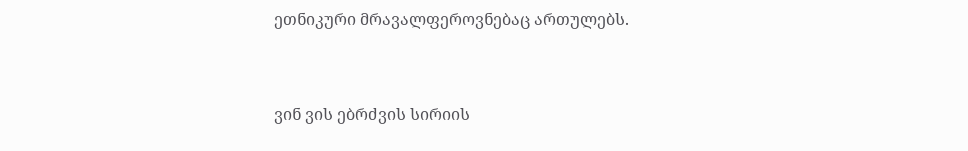ეთნიკური მრავალფეროვნებაც ართულებს.



ვინ ვის ებრძვის სირიის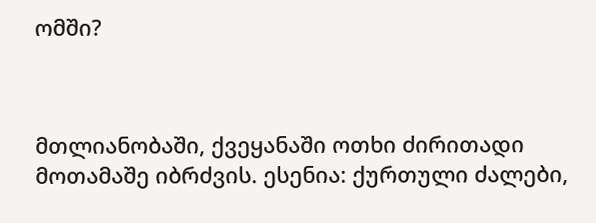ომში?



მთლიანობაში, ქვეყანაში ოთხი ძირითადი მოთამაშე იბრძვის. ესენია: ქურთული ძალები,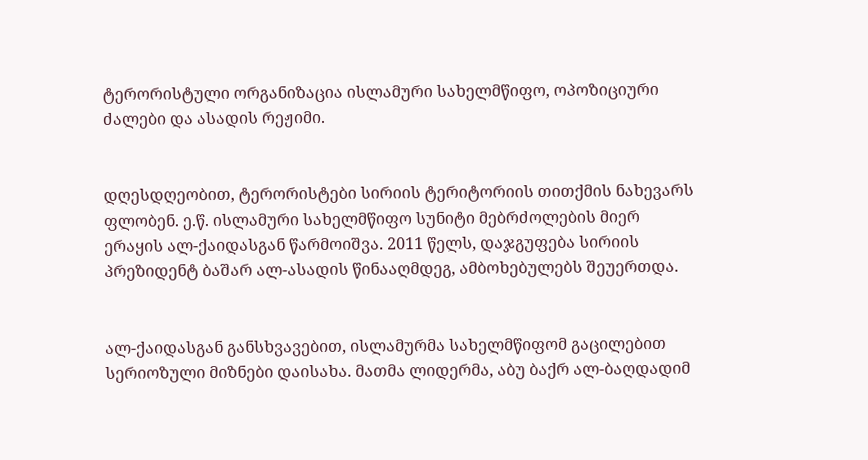ტერორისტული ორგანიზაცია ისლამური სახელმწიფო, ოპოზიციური ძალები და ასადის რეჟიმი.


დღესდღეობით, ტერორისტები სირიის ტერიტორიის თითქმის ნახევარს ფლობენ. ე.წ. ისლამური სახელმწიფო სუნიტი მებრძოლების მიერ ერაყის ალ-ქაიდასგან წარმოიშვა. 2011 წელს, დაჯგუფება სირიის პრეზიდენტ ბაშარ ალ-ასადის წინააღმდეგ, ამბოხებულებს შეუერთდა.


ალ-ქაიდასგან განსხვავებით, ისლამურმა სახელმწიფომ გაცილებით სერიოზული მიზნები დაისახა. მათმა ლიდერმა, აბუ ბაქრ ალ-ბაღდადიმ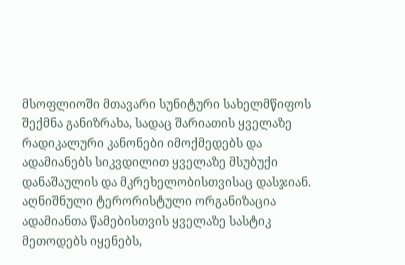მსოფლიოში მთავარი სუნიტური სახელმწიფოს შექმნა განიზრახა, სადაც შარიათის ყველაზე რადიკალური კანონები იმოქმედებს და ადამიანებს სიკვდილით ყველაზე მსუბუქი დანაშაულის და მკრეხელობისთვისაც დასჯიან. აღნიშნული ტერორისტული ორგანიზაცია ადამიანთა წამებისთვის ყველაზე სასტიკ მეთოდებს იყენებს,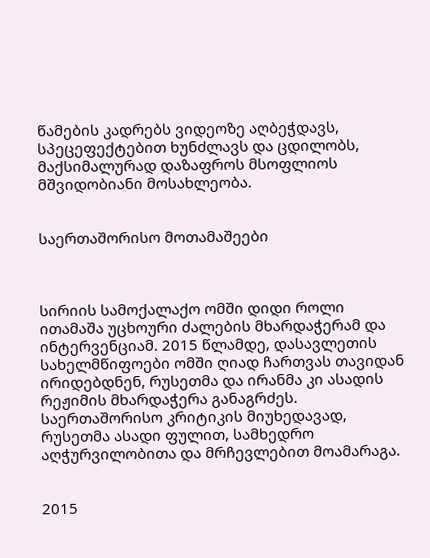წამების კადრებს ვიდეოზე აღბეჭდავს, სპეცეფექტებით ხუნძლავს და ცდილობს, მაქსიმალურად დაზაფროს მსოფლიოს მშვიდობიანი მოსახლეობა.


საერთაშორისო მოთამაშეები



სირიის სამოქალაქო ომში დიდი როლი ითამაშა უცხოური ძალების მხარდაჭერამ და ინტერვენციამ. 2015 წლამდე, დასავლეთის სახელმწიფოები ომში ღიად ჩართვას თავიდან ირიდებდნენ, რუსეთმა და ირანმა კი ასადის რეჟიმის მხარდაჭერა განაგრძეს. საერთაშორისო კრიტიკის მიუხედავად, რუსეთმა ასადი ფულით, სამხედრო აღჭურვილობითა და მრჩევლებით მოამარაგა.


2015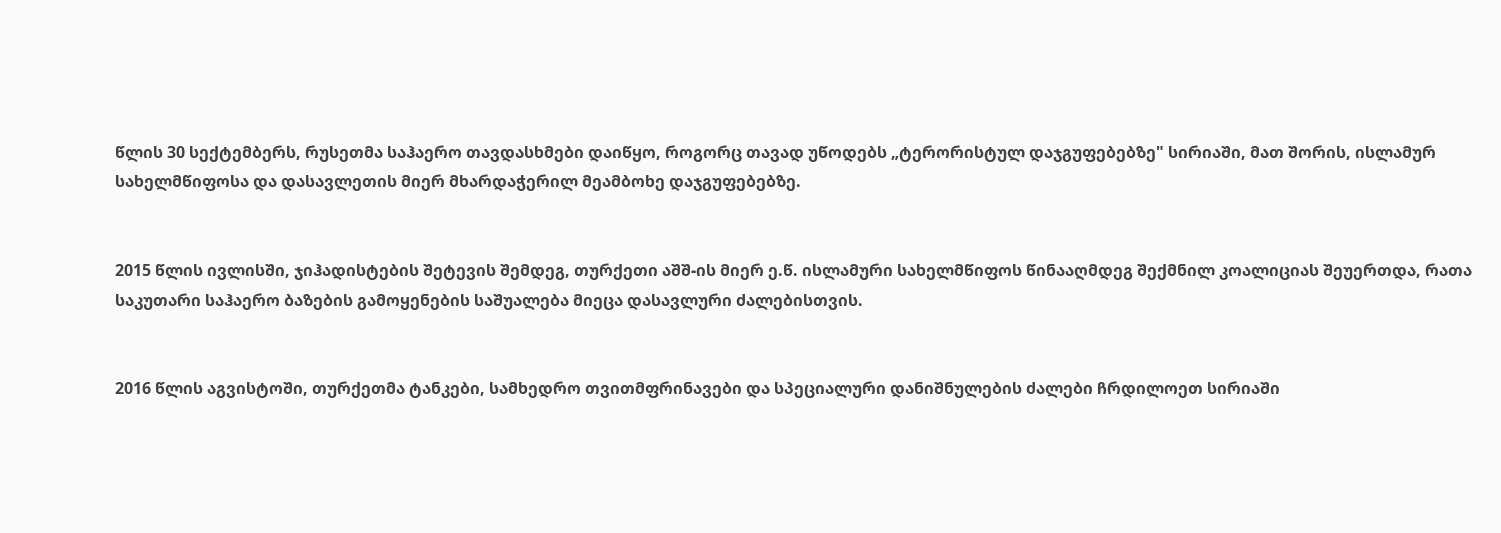წლის 30 სექტემბერს, რუსეთმა საჰაერო თავდასხმები დაიწყო, როგორც თავად უწოდებს „ტერორისტულ დაჯგუფებებზე" სირიაში, მათ შორის, ისლამურ სახელმწიფოსა და დასავლეთის მიერ მხარდაჭერილ მეამბოხე დაჯგუფებებზე.


2015 წლის ივლისში, ჯიჰადისტების შეტევის შემდეგ, თურქეთი აშშ-ის მიერ ე.წ. ისლამური სახელმწიფოს წინააღმდეგ შექმნილ კოალიციას შეუერთდა, რათა საკუთარი საჰაერო ბაზების გამოყენების საშუალება მიეცა დასავლური ძალებისთვის.


2016 წლის აგვისტოში, თურქეთმა ტანკები, სამხედრო თვითმფრინავები და სპეციალური დანიშნულების ძალები ჩრდილოეთ სირიაში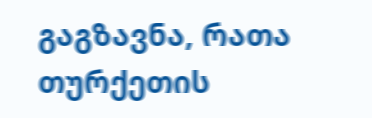გაგზავნა, რათა თურქეთის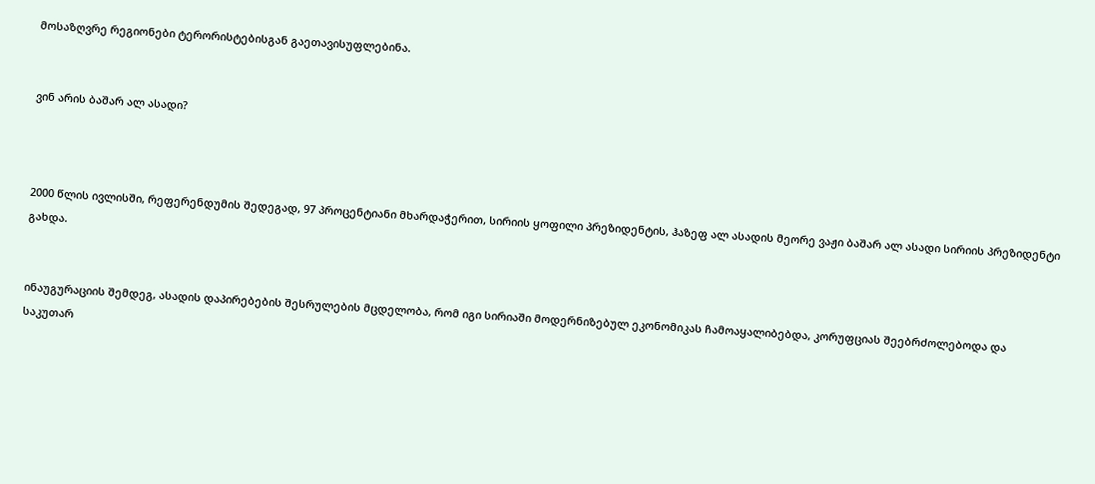მოსაზღვრე რეგიონები ტერორისტებისგან გაეთავისუფლებინა.


ვინ არის ბაშარ ალ ასადი?



2000 წლის ივლისში, რეფერენდუმის შედეგად, 97 პროცენტიანი მხარდაჭერით, სირიის ყოფილი პრეზიდენტის, ჰაზეფ ალ ასადის მეორე ვაჟი ბაშარ ალ ასადი სირიის პრეზიდენტი გახდა.


ინაუგურაციის შემდეგ, ასადის დაპირებების შესრულების მცდელობა, რომ იგი სირიაში მოდერნიზებულ ეკონომიკას ჩამოაყალიბებდა, კორუფციას შეებრძოლებოდა და საკუთარ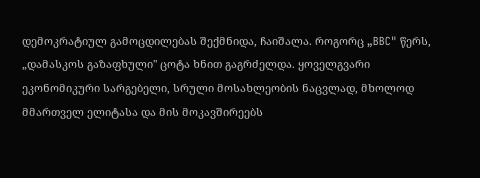დემოკრატიულ გამოცდილებას შექმნიდა, ჩაიშალა. როგორც „BBC" წერს, „დამასკოს გაზაფხული" ცოტა ხნით გაგრძელდა. ყოველგვარი ეკონომიკური სარგებელი, სრული მოსახლეობის ნაცვლად, მხოლოდ მმართველ ელიტასა და მის მოკავშირეებს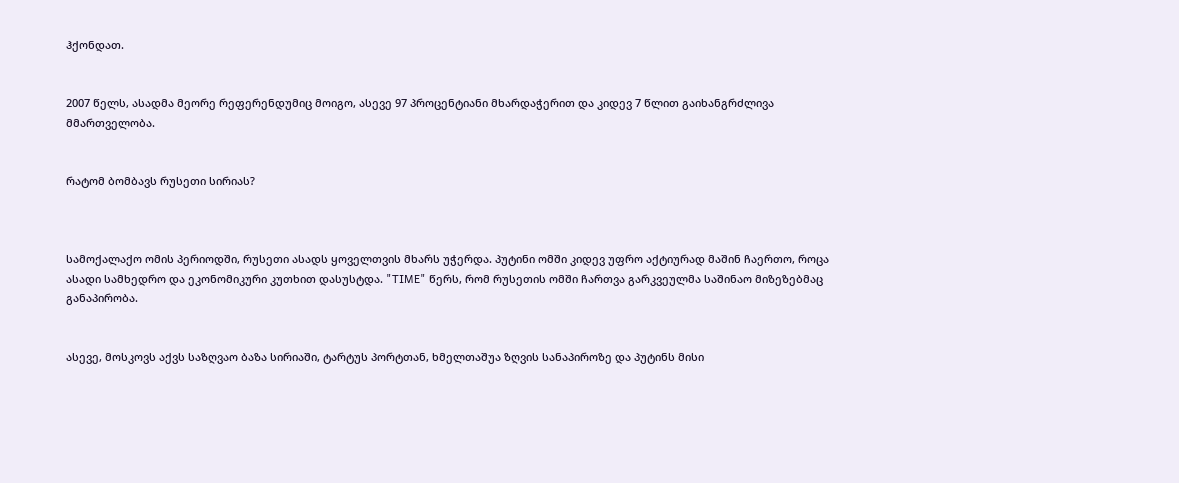ჰქონდათ.


2007 წელს, ასადმა მეორე რეფერენდუმიც მოიგო, ასევე 97 პროცენტიანი მხარდაჭერით და კიდევ 7 წლით გაიხანგრძლივა მმართველობა.


რატომ ბომბავს რუსეთი სირიას?



სამოქალაქო ომის პერიოდში, რუსეთი ასადს ყოველთვის მხარს უჭერდა. პუტინი ომში კიდევ უფრო აქტიურად მაშინ ჩაერთო, როცა ასადი სამხედრო და ეკონომიკური კუთხით დასუსტდა. "TIME" წერს, რომ რუსეთის ომში ჩართვა გარკვეულმა საშინაო მიზეზებმაც განაპირობა.


ასევე, მოსკოვს აქვს საზღვაო ბაზა სირიაში, ტარტუს პორტთან, ხმელთაშუა ზღვის სანაპიროზე და პუტინს მისი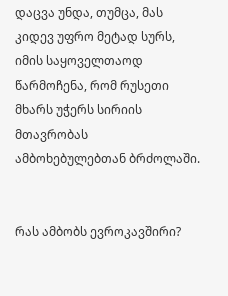დაცვა უნდა, თუმცა, მას კიდევ უფრო მეტად სურს, იმის საყოველთაოდ წარმოჩენა, რომ რუსეთი მხარს უჭერს სირიის მთავრობას ამბოხებულებთან ბრძოლაში.


რას ამბობს ევროკავშირი?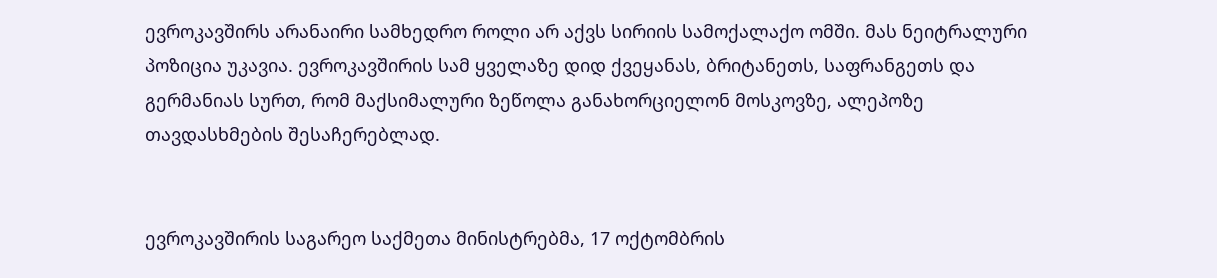ევროკავშირს არანაირი სამხედრო როლი არ აქვს სირიის სამოქალაქო ომში. მას ნეიტრალური პოზიცია უკავია. ევროკავშირის სამ ყველაზე დიდ ქვეყანას, ბრიტანეთს, საფრანგეთს და გერმანიას სურთ, რომ მაქსიმალური ზეწოლა განახორციელონ მოსკოვზე, ალეპოზე თავდასხმების შესაჩერებლად.


ევროკავშირის საგარეო საქმეთა მინისტრებმა, 17 ოქტომბრის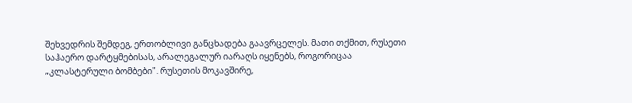შეხვედრის შემდეგ, ერთობლივი განცხადება გაავრცელეს. მათი თქმით, რუსეთი საჰაერო დარტყმებისას, არალეგალურ იარაღს იყენებს, როგორიცაა „კლასტერული ბომბები". რუსეთის მოკავშირე,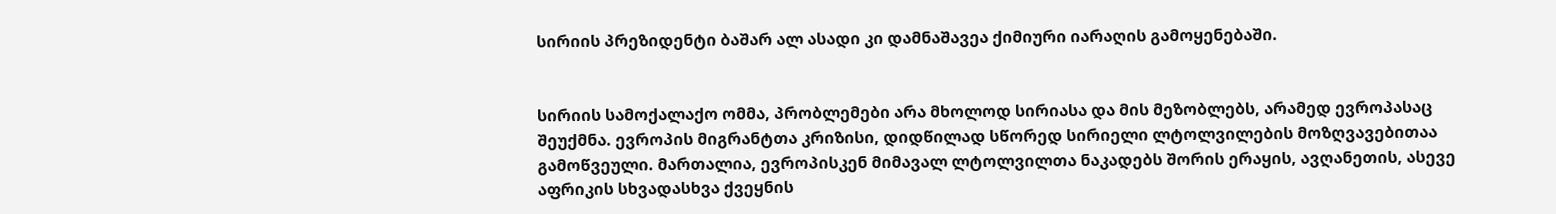სირიის პრეზიდენტი ბაშარ ალ ასადი კი დამნაშავეა ქიმიური იარაღის გამოყენებაში.


სირიის სამოქალაქო ომმა, პრობლემები არა მხოლოდ სირიასა და მის მეზობლებს, არამედ ევროპასაც შეუქმნა. ევროპის მიგრანტთა კრიზისი, დიდწილად სწორედ სირიელი ლტოლვილების მოზღვავებითაა გამოწვეული. მართალია, ევროპისკენ მიმავალ ლტოლვილთა ნაკადებს შორის ერაყის, ავღანეთის, ასევე აფრიკის სხვადასხვა ქვეყნის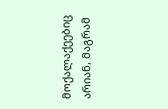მოქალაქეებიც არიან, მაგრამ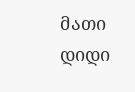მათი დიდი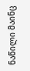ნაწილი მაინც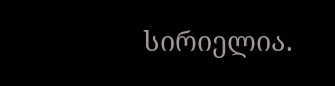სირიელია.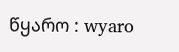წყარო : wyaro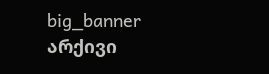big_banner
არქივი